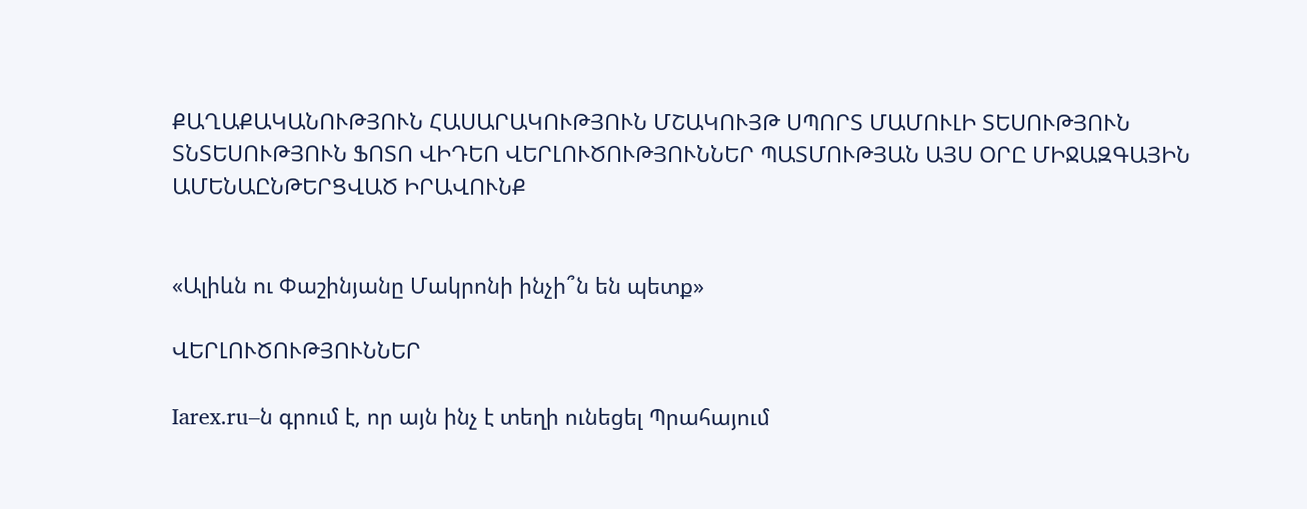ՔԱՂԱՔԱԿԱՆՈՒԹՅՈՒՆ ՀԱՍԱՐԱԿՈՒԹՅՈՒՆ ՄՇԱԿՈՒՅԹ ՍՊՈՐՏ ՄԱՄՈՒԼԻ ՏԵՍՈՒԹՅՈՒՆ ՏՆՏԵՍՈՒԹՅՈՒՆ ՖՈՏՈ ՎԻԴԵՈ ՎԵՐԼՈՒԾՈՒԹՅՈՒՆՆԵՐ ՊԱՏՄՈՒԹՅԱՆ ԱՅՍ ՕՐԸ ՄԻՋԱԶԳԱՅԻՆ ԱՄԵՆԱԸՆԹԵՐՑՎԱԾ ԻՐԱՎՈՒՆՔ


«Ալիևն ու Փաշինյանը Մակրոնի ինչի՞ն են պետք»

ՎԵՐԼՈՒԾՈՒԹՅՈՒՆՆԵՐ

Iarex.ru–ն գրում է, որ այն ինչ է տեղի ունեցել Պրահայում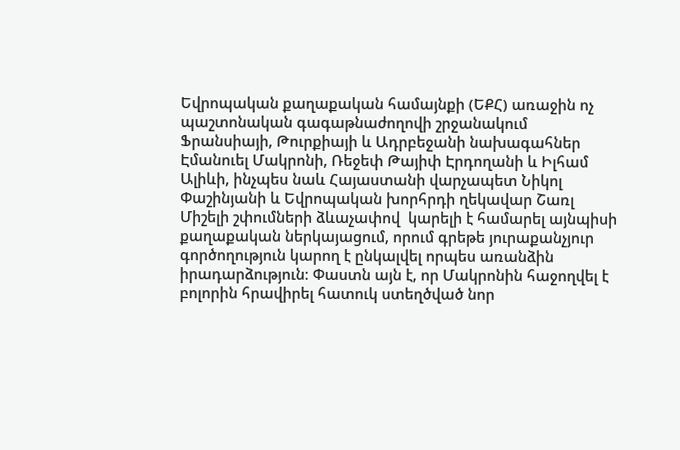Եվրոպական քաղաքական համայնքի (ԵՔՀ) առաջին ոչ պաշտոնական գագաթնաժողովի շրջանակում Ֆրանսիայի, Թուրքիայի և Ադրբեջանի նախագահներ Էմանուել Մակրոնի, Ռեջեփ Թայիփ Էրդողանի և Իլհամ Ալիևի, ինչպես նաև Հայաստանի վարչապետ Նիկոլ Փաշինյանի և Եվրոպական խորհրդի ղեկավար Շառլ Միշելի շփումների ձևաչափով  կարելի է համարել այնպիսի քաղաքական ներկայացում, որում գրեթե յուրաքանչյուր գործողություն կարող է ընկալվել որպես առանձին իրադարձություն։ Փաստն այն է, որ Մակրոնին հաջողվել է բոլորին հրավիրել հատուկ ստեղծված նոր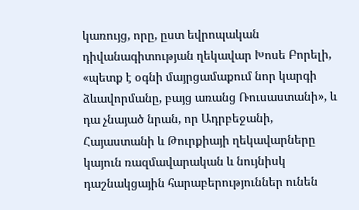կառույց, որը, ըստ եվրոպական դիվանագիտության ղեկավար Խոսե Բորելի, «պետք է օգնի մայրցամաքում նոր կարգի ձևավորմանը, բայց առանց Ռուսաստանի», և դա չնայած նրան, որ Ադրբեջանի, Հայաստանի և Թուրքիայի ղեկավարները կայուն ռազմավարական և նույնիսկ դաշնակցային հարաբերություններ ունեն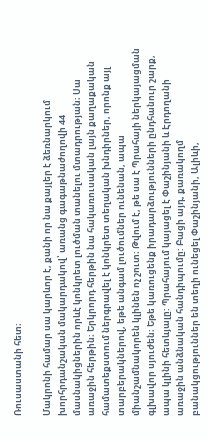Ռուսաստանի հետ։

Մակրոնի համար սա կարևոր է, քանի որ նա քայլեր է ձեռնարկում խորհրդանշական մակարդակով՝ առանց գագաթնաժողովի 44 մասնակիցներին որևէ կոնկրետ լուծման տանելու մտադրության։ Սա առաջին հերթին։ Երկրորդ հերթին նա հակառուսական լայն քաղաքական համատեքստում ներգրավել է կոնկրետ տեղական խնդիրներ, որոնք այլ տարբերակներով, եթե անգամ լուծումներ ունենան, ապա միանշամնակորեն կլինեն ոչ շուտ։ Թվում է, թե սա է Պրահայի ներկայացման գլխավոր սյուժեն։ Եթե կառուցենք իրադարձությունների ընդհանուր շարք, ապա կլինի հետևյալը: Պրահայում կայացել է Փաշինյանի և Էրդողանի առաջին անձնական հանդիպումը: Բացի այդ, քառակողմ բանակցություններ են տեղի ունեցել Փաշինյանի, Ալիևի,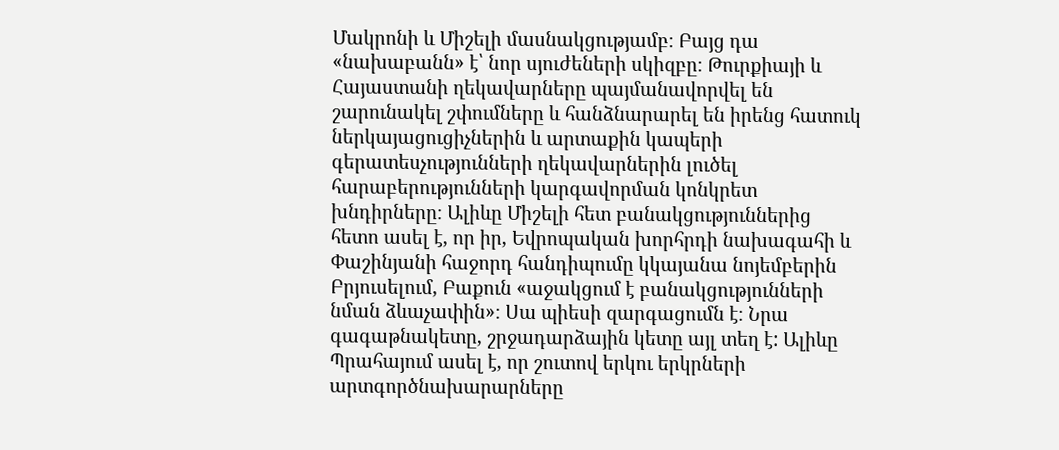Մակրոնի և Միշելի մասնակցությամբ։ Բայց դա «նախաբանն» է՝ նոր սյուժեների սկիզբը։ Թուրքիայի և Հայաստանի ղեկավարները պայմանավորվել են շարունակել շփումները և հանձնարարել են իրենց հատուկ ներկայացուցիչներին և արտաքին կապերի գերատեսչությունների ղեկավարներին լուծել հարաբերությունների կարգավորման կոնկրետ խնդիրները։ Ալիևը Միշելի հետ բանակցություններից հետո ասել է, որ իր, Եվրոպական խորհրդի նախագահի և Փաշինյանի հաջորդ հանդիպումը կկայանա նոյեմբերին Բրյուսելում, Բաքուն «աջակցում է բանակցությունների նման ձևաչափին»։ Սա պիեսի զարգացումն է։ Նրա գագաթնակետը, շրջադարձային կետը այլ տեղ է: Ալիևը Պրահայում ասել է, որ շուտով երկու երկրների արտգործնախարարները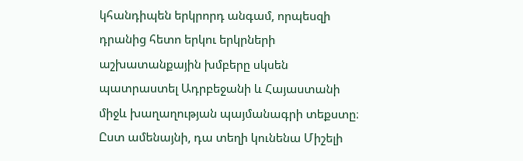կհանդիպեն երկրորդ անգամ, որպեսզի դրանից հետո երկու երկրների աշխատանքային խմբերը սկսեն պատրաստել Ադրբեջանի և Հայաստանի միջև խաղաղության պայմանագրի տեքստը։ Ըստ ամենայնի, դա տեղի կունենա Միշելի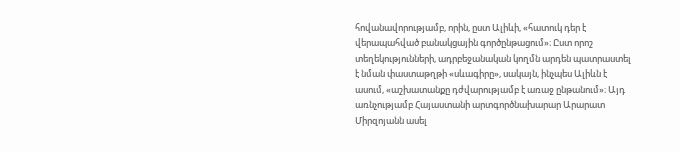հովանավորությամբ, որին, ըստ Ալիևի, «հատուկ դեր է վերապահված բանակցային գործընթացում»։ Ըստ որոշ տեղեկությունների, ադրբեջանական կողմն արդեն պատրաստել է նման փաստաթղթի «սևագիրը», սակայն, ինչպես Ալիևն է ասում, «աշխատանքը դժվարությամբ է առաջ ընթանում»։ Այդ առնչությամբ Հայաստանի արտգործնախարար Արարատ Միրզոյանն ասել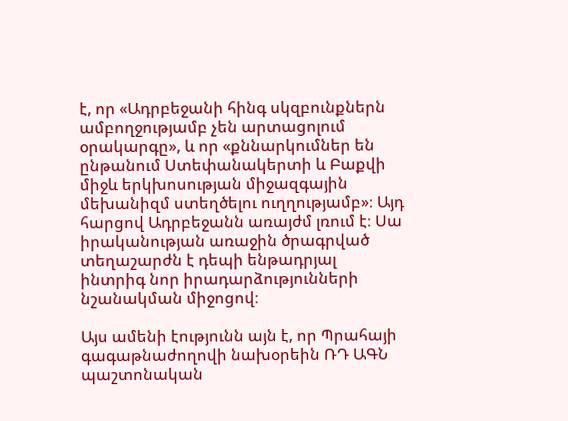է, որ «Ադրբեջանի հինգ սկզբունքներն ամբողջությամբ չեն արտացոլում օրակարգը», և որ «քննարկումներ են ընթանում Ստեփանակերտի և Բաքվի միջև երկխոսության միջազգային մեխանիզմ ստեղծելու ուղղությամբ»։ Այդ հարցով Ադրբեջանն առայժմ լռում է։ Սա իրականության առաջին ծրագրված տեղաշարժն է դեպի ենթադրյալ ինտրիգ նոր իրադարձությունների նշանակման միջոցով։

Այս ամենի էությունն այն է, որ Պրահայի գագաթնաժողովի նախօրեին ՌԴ ԱԳՆ պաշտոնական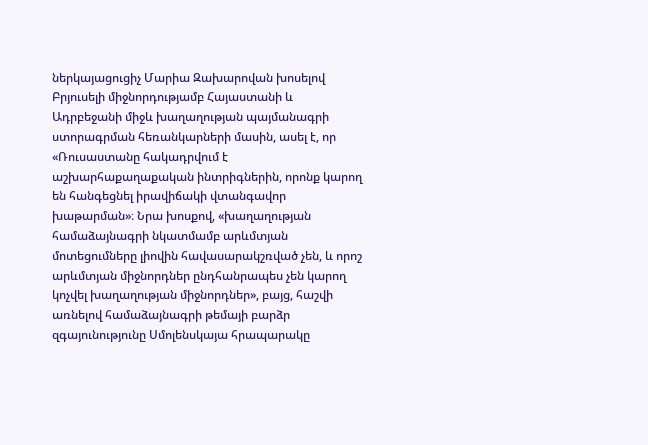ներկայացուցիչ Մարիա Զախարովան խոսելով Բրյուսելի միջնորդությամբ Հայաստանի և Ադրբեջանի միջև խաղաղության պայմանագրի ստորագրման հեռանկարների մասին, ասել է, որ «Ռուսաստանը հակադրվում է աշխարհաքաղաքական ինտրիգներին, որոնք կարող են հանգեցնել իրավիճակի վտանգավոր խաթարման»։ Նրա խոսքով, «խաղաղության համաձայնագրի նկատմամբ արևմտյան մոտեցումները լիովին հավասարակշռված չեն, և որոշ արևմտյան միջնորդներ ընդհանրապես չեն կարող կոչվել խաղաղության միջնորդներ», բայց, հաշվի առնելով համաձայնագրի թեմայի բարձր զգայունությունը Սմոլենսկայա հրապարակը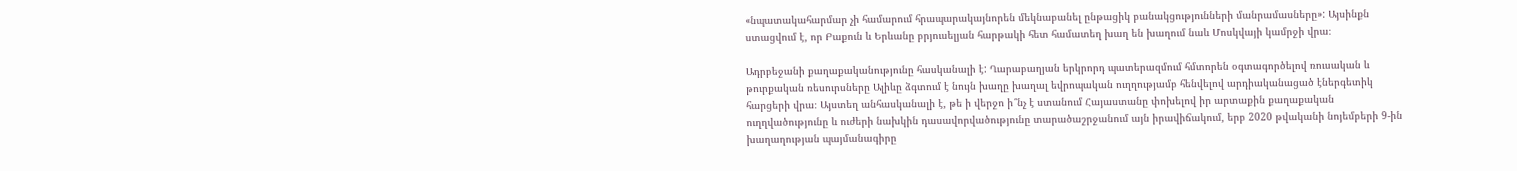«նպատակահարմար չի համարում հրապարակայնորեն մեկնաբանել ընթացիկ բանակցությունների մանրամասները»: Այսինքն ստացվում է, որ Բաքուն և Երևանը բրյուսելյան հարթակի հետ համատեղ խաղ են խաղում նաև Մոսկվայի կամրջի վրա։

Ադրբեջանի քաղաքականությունը հասկանալի է: Ղարաբաղյան երկրորդ պատերազմում հմտորեն օգտագործելով ռուսական և թուրքական ռեսուրսները Ալիևը ձգտում է նույն խաղը խաղալ եվրոպական ուղղությամբ հենվելով արդիականացած էներգետիկ հարցերի վրա։ Այստեղ անհասկանալի է, թե ի վերջո ի՞նչ է ստանում Հայաստանը փոխելով իր արտաքին քաղաքական ուղղվածությունը և ուժերի նախկին դասավորվածությունը տարածաշրջանում այն իրավիճակում, երբ 2020 թվականի նոյեմբերի 9-ին խաղաղության պայմանագիրը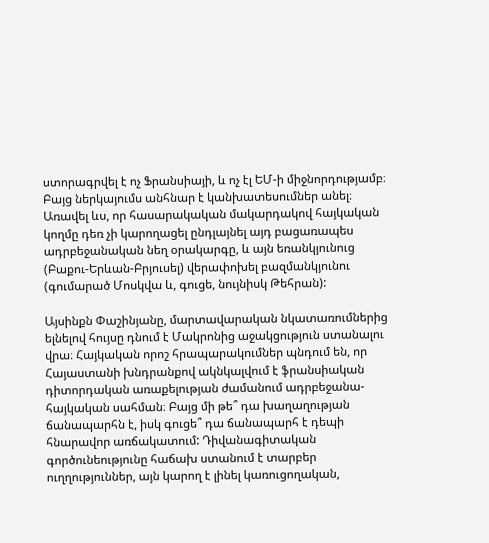ստորագրվել է ոչ Ֆրանսիայի, և ոչ էլ ԵՄ-ի միջնորդությամբ։ Բայց ներկայումս անհնար է կանխատեսումներ անել։ Առավել ևս, որ հասարակական մակարդակով հայկական կողմը դեռ չի կարողացել ընդլայնել այդ բացառապես ադրբեջանական նեղ օրակարգը, և այն եռանկյունուց (Բաքու-Երևան-Բրյուսել) վերափոխել բազմանկյունու (գումարած Մոսկվա և, գուցե, նույնիսկ Թեհրան):

Այսինքն Փաշինյանը, մարտավարական նկատառումներից ելնելով հույսը դնում է Մակրոնից աջակցություն ստանալու վրա։ Հայկական որոշ հրապարակումներ պնդում են, որ Հայաստանի խնդրանքով ակնկալվում է ֆրանսիական դիտորդական առաքելության ժամանում ադրբեջանա-հայկական սահման։ Բայց մի թե՞ դա խաղաղության ճանապարհն է, իսկ գուցե՞ դա ճանապարհ է դեպի հնարավոր առճակատում: Դիվանագիտական գործունեությունը հաճախ ստանում է տարբեր ուղղություններ, այն կարող է լինել կառուցողական,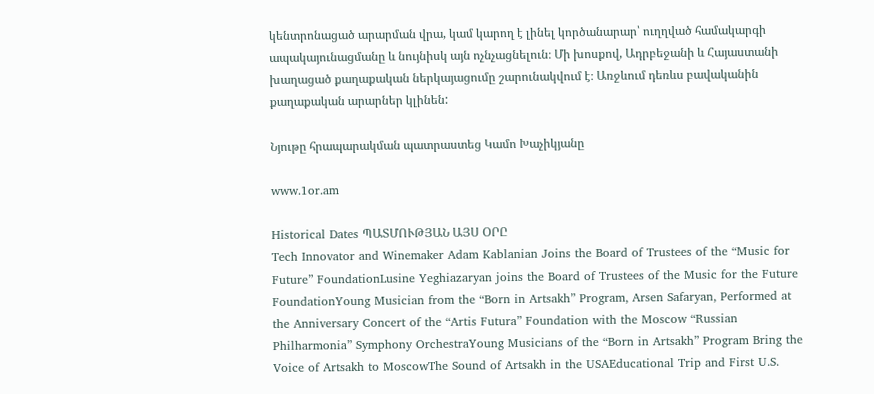կենտրոնացած արարման վրա, կամ կարող է լինել կործանարար՝ ուղղված համակարգի ապակայունացմանը և նույնիսկ այն ոչնչացնելուն։ Մի խոսքով, Ադրբեջանի և Հայաստանի խաղացած քաղաքական ներկայացումը շարունակվում է։ Առջևում դեռևս բավականին քաղաքական արարներ կլինեն:

Նյութը հրապարակման պատրաստեց Կամո Խաչիկյանը

www.1or.am

Historical Dates ՊԱՏՄՈՒԹՅԱՆ ԱՅՍ ՕՐԸ
Tech Innovator and Winemaker Adam Kablanian Joins the Board of Trustees of the “Music for Future” FoundationLusine Yeghiazaryan joins the Board of Trustees of the Music for the Future FoundationYoung Musician from the “Born in Artsakh” Program, Arsen Safaryan, Performed at the Anniversary Concert of the “Artis Futura” Foundation with the Moscow “Russian Philharmonia” Symphony OrchestraYoung Musicians of the “Born in Artsakh” Program Bring the Voice of Artsakh to MoscowThe Sound of Artsakh in the USAEducational Trip and First U.S.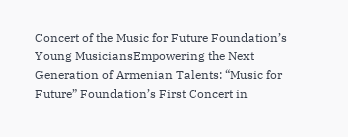Concert of the Music for Future Foundation’s Young MusiciansEmpowering the Next Generation of Armenian Talents: “Music for Future” Foundation’s First Concert in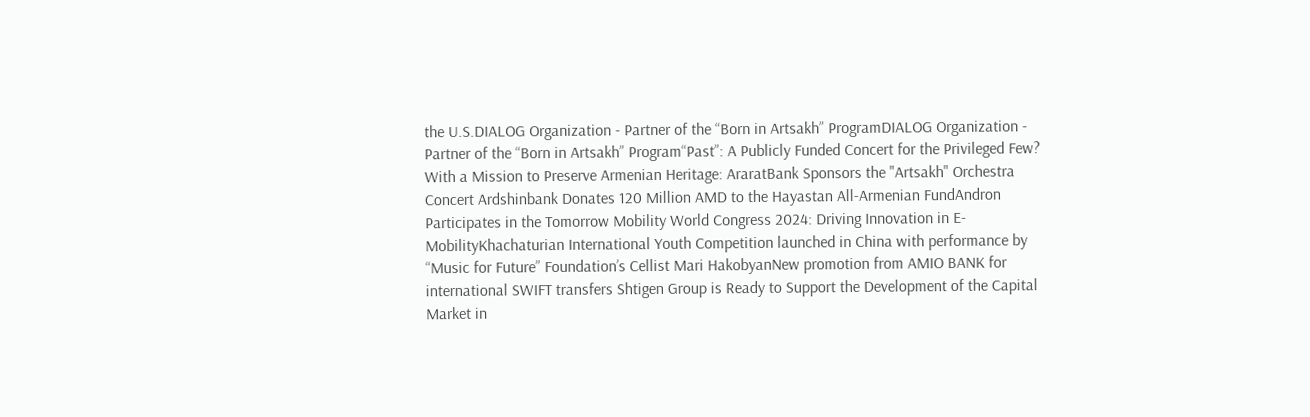the U.S.DIALOG Organization - Partner of the “Born in Artsakh” ProgramDIALOG Organization - Partner of the “Born in Artsakh” Program“Past”: A Publicly Funded Concert for the Privileged Few? With a Mission to Preserve Armenian Heritage: AraratBank Sponsors the "Artsakh" Orchestra Concert Ardshinbank Donates 120 Million AMD to the Hayastan All-Armenian FundAndron Participates in the Tomorrow Mobility World Congress 2024: Driving Innovation in E-MobilityKhachaturian International Youth Competition launched in China with performance by “Music for Future” Foundation’s Cellist Mari HakobyanNew promotion from AMIO BANK for international SWIFT transfers Shtigen Group is Ready to Support the Development of the Capital Market in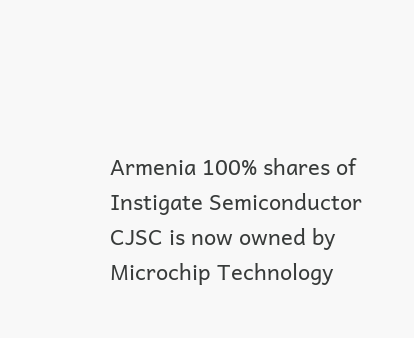Armenia 100% shares of Instigate Semiconductor CJSC is now owned by Microchip Technology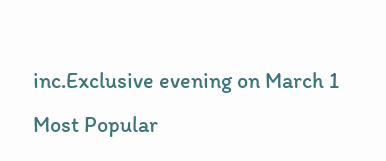inc.Exclusive evening on March 1
Most Popular